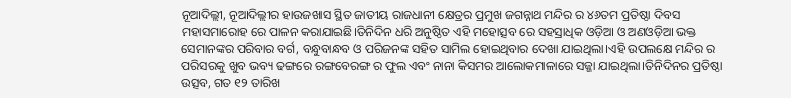ନୂଆଦିଲ୍ଲୀ, ନୂଆଦିଲ୍ଲୀର ହାଉଜଖାସ ସ୍ଥିତ ଜାତୀୟ ରାଜଧାନୀ କ୍ଷେତ୍ରର ପ୍ରମୁଖ ଜଗନ୍ନାଥ ମନ୍ଦିର ର ୪୬ତମ ପ୍ରତିଷ୍ଠା ଦିବସ ମହାସମାରୋହ ରେ ପାଳନ କରାଯାଇଛି।ତିନିଦିନ ଧରି ଅନୁଷ୍ଠିତ ଏହି ମହୋତ୍ସବ ରେ ସହସ୍ରାଧିକ ଓଡ଼ିଆ ଓ ଅଣଓଡ଼ିଆ ଭକ୍ତ ସେମାନଙ୍କର ପରିବାର ବର୍ଗ, ବନ୍ଧୁବାନ୍ଧବ ଓ ପରିଜନଙ୍କ ସହିତ ସାମିଲ ହୋଇଥିବାର ଦେଖା ଯାଇଥିଲା।ଏହି ଉପଲକ୍ଷେ ମନ୍ଦିର ର ପରିସରକୁ ଖୁବ ଭବ୍ୟ ଢଙ୍ଗରେ ରଙ୍ଗବେରଙ୍ଗ ର ଫୁଲ ଏବଂ ନାନା କିସମର ଆଲୋକମାଳାରେ ସଜ୍ଜା ଯାଇଥିଲା।ତିନିଦିନର ପ୍ରତିଷ୍ଠା ଉତ୍ସବ, ଗତ ୧୨ ତାରିଖ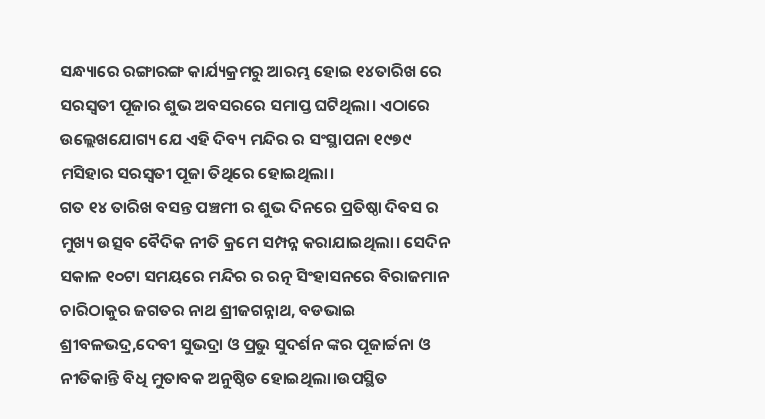ସନ୍ଧ୍ୟାରେ ରଙ୍ଗାରଙ୍ଗ କାର୍ଯ୍ୟକ୍ରମରୁ ଆରମ୍ଭ ହୋଇ ୧୪ତାରିଖ ରେ ସରସ୍ୱତୀ ପୂଜାର ଶୁଭ ଅବସରରେ ସମାପ୍ତ ଘଟିଥିଲା। ଏଠାରେ ଉଲ୍ଲେଖଯୋଗ୍ୟ ଯେ ଏହି ଦିବ୍ୟ ମନ୍ଦିର ର ସଂସ୍ଥାପନା ୧୯୭୯ ମସିହାର ସରସ୍ୱତୀ ପୂଜା ତିଥିରେ ହୋଇଥିଲା।
ଗତ ୧୪ ତାରିଖ ବସନ୍ତ ପଞ୍ଚମୀ ର ଶୁଭ ଦିନରେ ପ୍ରତିଷ୍ଠା ଦିବସ ର ମୁଖ୍ୟ ଉତ୍ସବ ବୈଦିକ ନୀତି କ୍ରମେ ସମ୍ପନ୍ନ କରାଯାଇଥିଲା। ସେଦିନ ସକାଳ ୧୦ଟା ସମୟରେ ମନ୍ଦିର ର ରତ୍ନ ସିଂହାସନରେ ବିରାଜମାନ ଚାରିଠାକୁର ଜଗତର ନାଥ ଶ୍ରୀଜଗନ୍ନାଥ, ବଡଭାଇ ଶ୍ରୀବଳଭଦ୍ର,ଦେବୀ ସୁଭଦ୍ରା ଓ ପ୍ରଭୁ ସୁଦର୍ଶନ ଙ୍କର ପୂଜାର୍ଚ୍ଚନା ଓ ନୀତିକାନ୍ତି ବିଧି ମୁତାବକ ଅନୁଷ୍ଠିତ ହୋଇଥିଲା।ଉପସ୍ଥିତ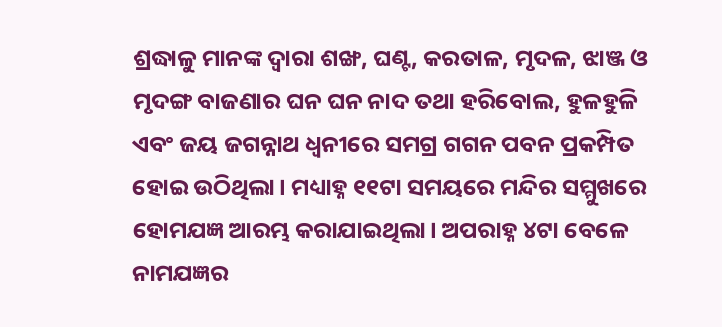ଶ୍ରଦ୍ଧାଳୁ ମାନଙ୍କ ଦ୍ୱାରା ଶଙ୍ଖ, ଘଣ୍ଟ, କରତାଳ, ମୃଦଳ, ଝାଞ୍ଜ ଓ ମୃଦଙ୍ଗ ବାଜଣାର ଘନ ଘନ ନାଦ ତଥା ହରିବୋଲ, ହୁଳହୁଳି ଏବଂ ଜୟ ଜଗନ୍ନାଥ ଧ୍ୱନୀରେ ସମଗ୍ର ଗଗନ ପବନ ପ୍ରକମ୍ପିତ ହୋଇ ଉଠିଥିଲା। ମଧ୍ୟାହ୍ନ ୧୧ଟା ସମୟରେ ମନ୍ଦିର ସମ୍ମୁଖରେ ହୋମଯଜ୍ଞ ଆରମ୍ଭ କରାଯାଇଥିଲା। ଅପରାହ୍ନ ୪ଟା ବେଳେ ନାମଯଜ୍ଞର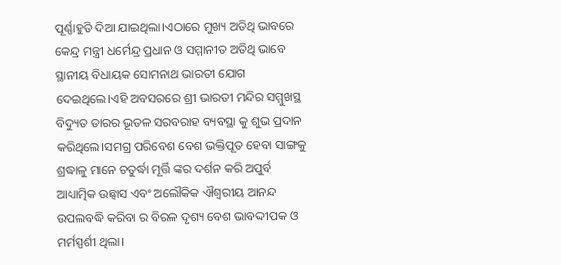ପୂର୍ଣ୍ଣାହୁତି ଦିଆ ଯାଇଥିଲା।ଏଠାରେ ମୁଖ୍ୟ ଅତିଥି ଭାବରେ କେନ୍ଦ୍ର ମନ୍ତ୍ରୀ ଧର୍ମେନ୍ଦ୍ର ପ୍ରଧାନ ଓ ସମ୍ମାନୀତ ଅତିଥି ଭାବେ ସ୍ଥାନୀୟ ବିଧାୟକ ସୋମନାଥ ଭାରତୀ ଯୋଗ ଦେଇଥିଲେ।ଏହି ଅବସରରେ ଶ୍ରୀ ଭାରତୀ ମନ୍ଦିର ସମ୍ମୁଖସ୍ଥ ବିଦ୍ୟୁତ ତାରର ଭୂତଳ ସରବରାହ ବ୍ୟବସ୍ଥା କୁ ଶୁଭ ପ୍ରଦାନ କରିଥିଲେ।ସମଗ୍ର ପରିବେଶ ବେଶ ଭକ୍ତିପୂତ ହେବା ସାଙ୍ଗକୁ ଶ୍ରଦ୍ଧାଳୁ ମାନେ ଚତୁର୍ଦ୍ଧା ମୂର୍ତ୍ତି ଙ୍କର ଦର୍ଶନ କରି ଅପୁର୍ବ ଆଧ୍ୟାତ୍ମିକ ଉଛ୍ୱାସ ଏବଂ ଅଲୌକିକ ଐଶ୍ୱରୀୟ ଆନନ୍ଦ ଉପଲବଦ୍ଧି କରିବା ର ବିରଳ ଦୃଶ୍ୟ ବେଶ ଭାବଦ୍ଦୀପକ ଓ ମର୍ମସ୍ପର୍ଶୀ ଥିଲା।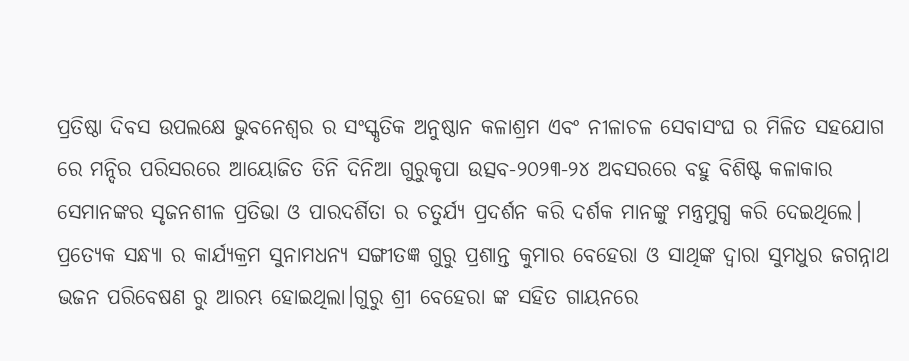ପ୍ରତିଷ୍ଠା ଦିବସ ଉପଲକ୍ଷେ ଭୁବନେଶ୍ୱର ର ସଂସ୍କୃତିକ ଅନୁଷ୍ଠାନ କଳାଶ୍ରମ ଏବଂ ନୀଳାଚଳ ସେବାସଂଘ ର ମିଳିତ ସହଯୋଗ ରେ ମନ୍ଦିର ପରିସରରେ ଆୟୋଜିତ ତିନି ଦିନିଆ ଗୁରୁକୃପା ଉତ୍ସବ-୨୦୨୩-୨୪ ଅବସରରେ ବହୁ ବିଶିଷ୍ଟ କଳାକାର ସେମାନଙ୍କର ସୃଜନଶୀଳ ପ୍ରତିଭା ଓ ପାରଦର୍ଶିତା ର ଚତୁର୍ଯ୍ୟ ପ୍ରଦର୍ଶନ କରି ଦର୍ଶକ ମାନଙ୍କୁ ମନ୍ତ୍ରମୁଗ୍ଧ କରି ଦେଇଥିଲେ। ପ୍ରତ୍ୟେକ ସନ୍ଧ୍ୟା ର କାର୍ଯ୍ୟକ୍ରମ ସୁନାମଧନ୍ୟ ସଙ୍ଗୀତଜ୍ଞ ଗୁରୁ ପ୍ରଶାନ୍ତ କୁମାର ବେହେରା ଓ ସାଥିଙ୍କ ଦ୍ୱାରା ସୁମଧୁର ଜଗନ୍ନାଥ ଭଜନ ପରିବେଷଣ ରୁ ଆରମ୍ଭ ହୋଇଥିଲା।ଗୁରୁ ଶ୍ରୀ ବେହେରା ଙ୍କ ସହିତ ଗାୟନରେ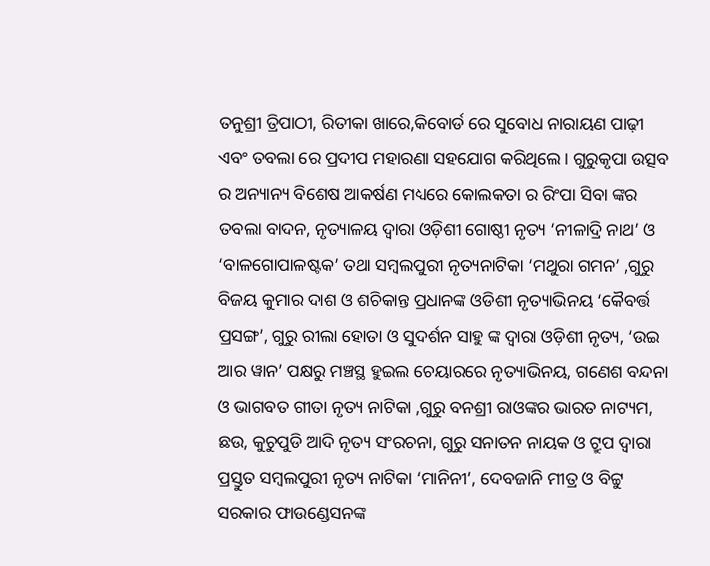ତନୁଶ୍ରୀ ତ୍ରିପାଠୀ, ରିତୀକା ଖାରେ,କିବୋର୍ଡ ରେ ସୁବୋଧ ନାରାୟଣ ପାଢ଼ୀ ଏବଂ ତବଲା ରେ ପ୍ରଦୀପ ମହାରଣା ସହଯୋଗ କରିଥିଲେ। ଗୁରୁକୃପା ଉତ୍ସବ ର ଅନ୍ୟାନ୍ୟ ବିଶେଷ ଆକର୍ଷଣ ମଧ୍ୟରେ କୋଲକତା ର ରିଂପା ସିବା ଙ୍କର ତବଲା ବାଦନ, ନୃତ୍ୟାଳୟ ଦ୍ୱାରା ଓଡ଼ିଶୀ ଗୋଷ୍ଠୀ ନୃତ୍ୟ ‘ନୀଳାଦ୍ରି ନାଥ’ ଓ ‘ବାଳଗୋପାଳଷ୍ଟକ’ ତଥା ସମ୍ବଲପୁରୀ ନୃତ୍ୟନାଟିକା ‘ମଥୁରା ଗମନ’ ,ଗୁରୁ ବିଜୟ କୁମାର ଦାଶ ଓ ଶଚିକାନ୍ତ ପ୍ରଧାନଙ୍କ ଓଡିଶୀ ନୃତ୍ୟାଭିନୟ ‘କୈବର୍ତ୍ତ ପ୍ରସଙ୍ଗ’, ଗୁରୁ ରୀଲା ହୋତା ଓ ସୁଦର୍ଶନ ସାହୁ ଙ୍କ ଦ୍ୱାରା ଓଡ଼ିଶୀ ନୃତ୍ୟ, ‘ଉଇ ଆର ୱାନ’ ପକ୍ଷରୁ ମଞ୍ଚସ୍ଥ ହୁଇଲ ଚେୟାରରେ ନୃତ୍ୟାଭିନୟ, ଗଣେଶ ବନ୍ଦନା ଓ ଭାଗବତ ଗୀତା ନୃତ୍ୟ ନାଟିକା ,ଗୁରୁ ବନଶ୍ରୀ ରାଓଙ୍କର ଭାରତ ନାଟ୍ୟମ, ଛଉ, କୁଚୁପୁଡି ଆଦି ନୃତ୍ୟ ସଂରଚନା, ଗୁରୁ ସନାତନ ନାୟକ ଓ ଟ୍ରୁପ ଦ୍ଵାରା ପ୍ରସ୍ତୁତ ସମ୍ବଲପୁରୀ ନୃତ୍ୟ ନାଟିକା ‘ମାନିନୀ’, ଦେବଜାନି ମୀତ୍ର ଓ ବିଟ୍ଟୁ ସରକାର ଫାଉଣ୍ଡେସନଙ୍କ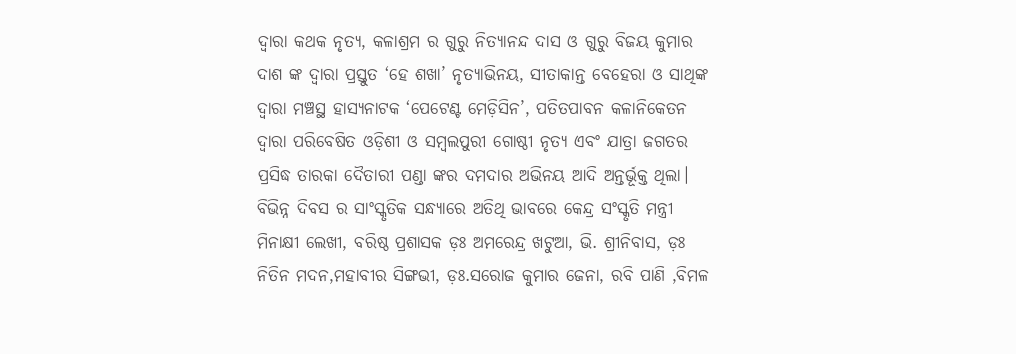ଦ୍ୱାରା କଥକ ନୃତ୍ୟ, କଳାଶ୍ରମ ର ଗୁରୁ ନିତ୍ୟାନନ୍ଦ ଦାସ ଓ ଗୁରୁ ବିଜୟ କୁମାର ଦାଶ ଙ୍କ ଦ୍ୱାରା ପ୍ରସ୍ତୁତ ‘ହେ ଶଖା’ ନୃତ୍ୟାଭିନୟ, ସୀତାକାନ୍ତ ବେହେରା ଓ ସାଥିଙ୍କ ଦ୍ଵାରା ମଞ୍ଚସ୍ଥ ହାସ୍ୟନାଟକ ‘ପେଟେଣ୍ଟ ମେଡ଼ିସିନ’, ପତିତପାବନ କଳାନିକେତନ ଦ୍ୱାରା ପରିବେଷିତ ଓଡ଼ିଶୀ ଓ ସମ୍ବଲପୁରୀ ଗୋଷ୍ଠୀ ନୃତ୍ୟ ଏବଂ ଯାତ୍ରା ଜଗତର ପ୍ରସିଦ୍ଧ ତାରକା ଦୈତାରୀ ପଣ୍ଡା ଙ୍କର ଦମଦାର ଅଭିନୟ ଆଦି ଅନ୍ତର୍ଭୂକ୍ତ ଥିଲା। ବିଭିନ୍ନ ଦିବସ ର ସାଂସ୍କୃତିକ ସନ୍ଧ୍ୟାରେ ଅତିଥି ଭାବରେ କେନ୍ଦ୍ର ସଂସ୍କୃତି ମନ୍ତ୍ରୀ ମିନାକ୍ଷୀ ଲେଖୀ, ବରିଷ୍ଠ ପ୍ରଶାସକ ଡ଼ଃ ଅମରେନ୍ଦ୍ର ଖଟୁଆ, ଭି. ଶ୍ରୀନିବାସ, ଡ଼ଃ ନିତିନ ମଦନ,ମହାବୀର ସିଙ୍ଗଭୀ, ଡ଼ଃ.ସରୋଜ କୁମାର ଜେନା, ରବି ପାଣି ,ବିମଳ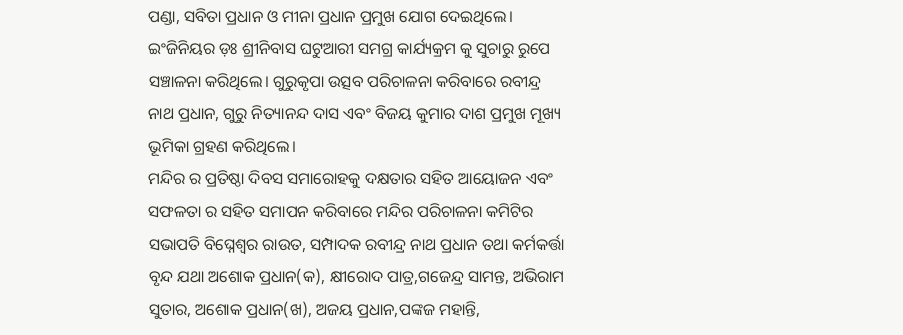ପଣ୍ଡା, ସବିତା ପ୍ରଧାନ ଓ ମୀନା ପ୍ରଧାନ ପ୍ରମୁଖ ଯୋଗ ଦେଇଥିଲେ। ଇଂଜିନିୟର ଡ଼ଃ ଶ୍ରୀନିବାସ ଘଟୁଆରୀ ସମଗ୍ର କାର୍ଯ୍ୟକ୍ରମ କୁ ସୁଚାରୁ ରୁପେ ସଞ୍ଚାଳନା କରିଥିଲେ। ଗୁରୁକୃପା ଉତ୍ସବ ପରିଚାଳନା କରିବାରେ ରବୀନ୍ଦ୍ର ନାଥ ପ୍ରଧାନ, ଗୁରୁ ନିତ୍ୟାନନ୍ଦ ଦାସ ଏବଂ ବିଜୟ କୁମାର ଦାଶ ପ୍ରମୁଖ ମୂଖ୍ୟ ଭୂମିକା ଗ୍ରହଣ କରିଥିଲେ।
ମନ୍ଦିର ର ପ୍ରତିଷ୍ଠା ଦିବସ ସମାରୋହକୁ ଦକ୍ଷତାର ସହିତ ଆୟୋଜନ ଏବଂ ସଫଳତା ର ସହିତ ସମାପନ କରିବାରେ ମନ୍ଦିର ପରିଚାଳନା କମିଟିର ସଭାପତି ବିଘ୍ନେଶ୍ବର ରାଉତ, ସମ୍ପାଦକ ରବୀନ୍ଦ୍ର ନାଥ ପ୍ରଧାନ ତଥା କର୍ମକର୍ତ୍ତା ବୃନ୍ଦ ଯଥା ଅଶୋକ ପ୍ରଧାନ(କ), କ୍ଷୀରୋଦ ପାତ୍ର,ଗଜେନ୍ଦ୍ର ସାମନ୍ତ, ଅଭିରାମ ସୁତାର, ଅଶୋକ ପ୍ରଧାନ(ଖ), ଅଜୟ ପ୍ରଧାନ,ପଙ୍କଜ ମହାନ୍ତି,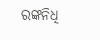ରଙ୍କନିଧି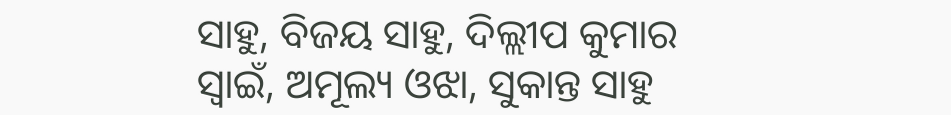ସାହୁ, ବିଜୟ ସାହୁ, ଦିଲ୍ଲୀପ କୁମାର ସ୍ବାଇଁ, ଅମୂଲ୍ୟ ଓଝା, ସୁକାନ୍ତ ସାହୁ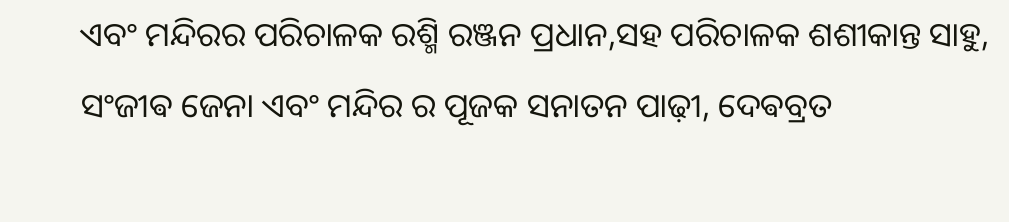ଏବଂ ମନ୍ଦିରର ପରିଚାଳକ ରଶ୍ମି ରଞ୍ଜନ ପ୍ରଧାନ,ସହ ପରିଚାଳକ ଶଶୀକାନ୍ତ ସାହୁ, ସଂଜୀଵ ଜେନା ଏବଂ ମନ୍ଦିର ର ପୂଜକ ସନାତନ ପାଢ଼ୀ, ଦେଵବ୍ରତ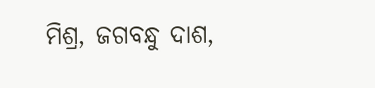ମିଶ୍ର, ଜଗବନ୍ଧୁ ଦାଶ,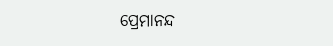ପ୍ରେମାନନ୍ଦ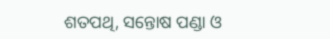ଶତପଥି, ସନ୍ତୋଷ ପଣ୍ଡା ଓ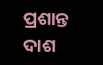ପ୍ରଶାନ୍ତ ଦାଶ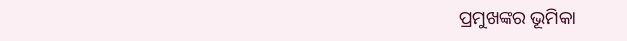ପ୍ରମୁଖଙ୍କର ଭୂମିକା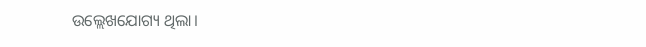ଉଲ୍ଲେଖଯୋଗ୍ୟ ଥିଲା।